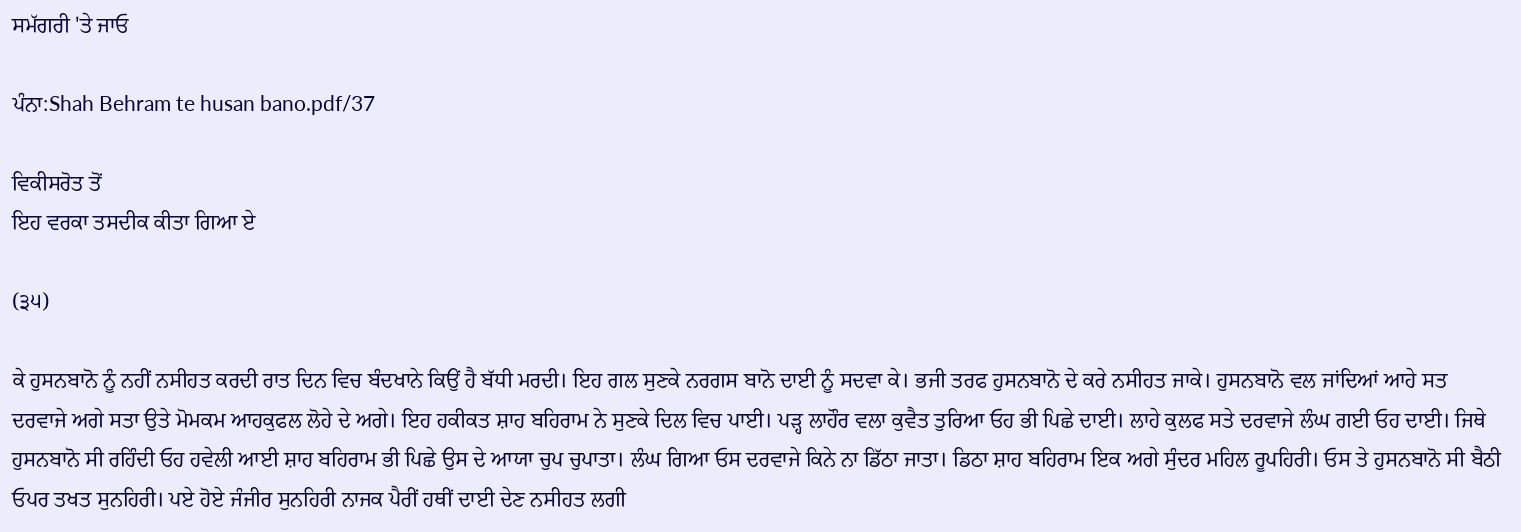ਸਮੱਗਰੀ 'ਤੇ ਜਾਓ

ਪੰਨਾ:Shah Behram te husan bano.pdf/37

ਵਿਕੀਸਰੋਤ ਤੋਂ
ਇਹ ਵਰਕਾ ਤਸਦੀਕ ਕੀਤਾ ਗਿਆ ਏ

(੩੫)

ਕੇ ਹੁਸਨਬਾਨੋ ਨੂੰ ਨਹੀਂ ਨਸੀਹਤ ਕਰਦੀ ਰਾਤ ਦਿਨ ਵਿਚ ਬੰਦਖਾਨੇ ਕਿਉਂ ਹੈ ਬੱਧੀ ਮਰਦੀ। ਇਹ ਗਲ ਸੁਣਕੇ ਨਰਗਸ ਬਾਨੋ ਦਾਈ ਨੂੰ ਸਦਵਾ ਕੇ। ਭਜੀ ਤਰਫ ਹੁਸਨਬਾਨੋ ਦੇ ਕਰੇ ਨਸੀਹਤ ਜਾਕੇ। ਹੁਸਨਬਾਨੋ ਵਲ ਜਾਂਦਿਆਂ ਆਹੇ ਸਤ ਦਰਵਾਜੇ ਅਗੇ ਸਤਾ ਉਤੇ ਮੋਮਕਮ ਆਹਕੁਫਲ ਲੋਹੇ ਦੇ ਅਗੇ। ਇਹ ਹਕੀਕਤ ਸ਼ਾਹ ਬਹਿਰਾਮ ਨੇ ਸੁਣਕੇ ਦਿਲ ਵਿਚ ਪਾਈ। ਪੜ੍ਹ ਲਾਹੌਰ ਵਲਾ ਕੁਵੈਤ ਤੁਰਿਆ ਓਹ ਭੀ ਪਿਛੇ ਦਾਈ। ਲਾਹੇ ਕੁਲਫ ਸਤੇ ਦਰਵਾਜੇ ਲੰਘ ਗਈ ਓਹ ਦਾਈ। ਜਿਥੇ ਹੁਸਨਬਾਨੋ ਸੀ ਰਹਿੰਦੀ ਓਹ ਹਵੇਲੀ ਆਈ ਸ਼ਾਹ ਬਹਿਰਾਮ ਭੀ ਪਿਛੇ ਉਸ ਦੇ ਆਯਾ ਚੁਪ ਚੁਪਾਤਾ। ਲੰਘ ਗਿਆ ਓਸ ਦਰਵਾਜੇ ਕਿਨੇ ਨਾ ਡਿੱਠਾ ਜਾਤਾ। ਡਿਠਾ ਸ਼ਾਹ ਬਹਿਰਾਮ ਇਕ ਅਗੇ ਸੁੰਦਰ ਮਹਿਲ ਰੂਪਹਿਰੀ। ਓਸ ਤੇ ਹੁਸਨਬਾਨੋ ਸੀ ਬੈਠੀ ਓਪਰ ਤਖਤ ਸੁਨਹਿਰੀ। ਪਏ ਹੋਏ ਜੰਜੀਰ ਸੁਨਹਿਰੀ ਨਾਜਕ ਪੈਰੀਂ ਹਥੀਂ ਦਾਈ ਦੇਣ ਨਸੀਹਤ ਲਗੀ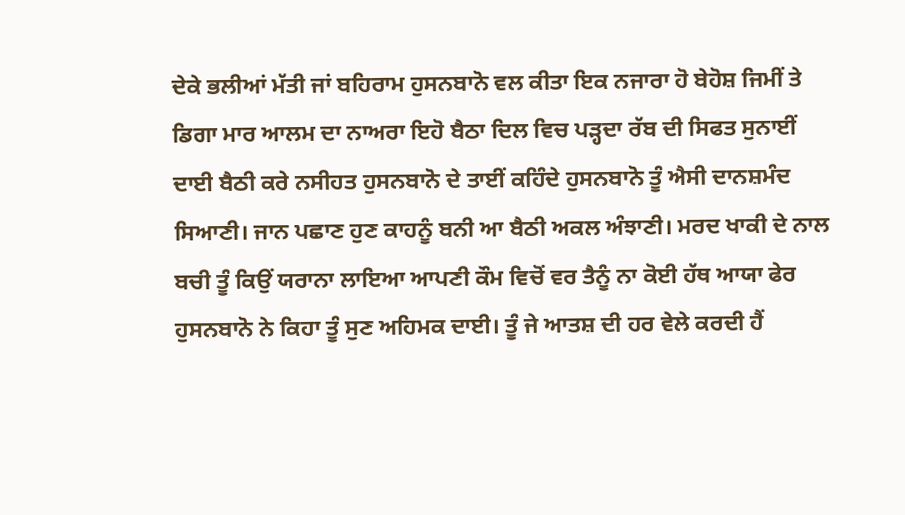ਦੇਕੇ ਭਲੀਆਂ ਮੱਤੀ ਜਾਂ ਬਹਿਰਾਮ ਹੁਸਨਬਾਨੋ ਵਲ ਕੀਤਾ ਇਕ ਨਜਾਰਾ ਹੋ ਬੇਹੋਸ਼ ਜਿਮੀਂ ਤੇ ਡਿਗਾ ਮਾਰ ਆਲਮ ਦਾ ਨਾਅਰਾ ਇਹੋ ਬੈਠਾ ਦਿਲ ਵਿਚ ਪੜ੍ਹਦਾ ਰੱਬ ਦੀ ਸਿਫਤ ਸੁਨਾਈਂ ਦਾਈ ਬੈਠੀ ਕਰੇ ਨਸੀਹਤ ਹੁਸਨਬਾਨੋ ਦੇ ਤਾਈਂ ਕਹਿੰਦੇ ਹੁਸਨਬਾਨੋ ਤੂੰ ਐਸੀ ਦਾਨਸ਼ਮੰਦ ਸਿਆਣੀ। ਜਾਨ ਪਛਾਣ ਹੁਣ ਕਾਹਨੂੰ ਬਨੀ ਆ ਬੈਠੀ ਅਕਲ ਅੰਝਾਣੀ। ਮਰਦ ਖਾਕੀ ਦੇ ਨਾਲ ਬਚੀ ਤੂੰ ਕਿਉਂ ਯਰਾਨਾ ਲਾਇਆ ਆਪਣੀ ਕੌਮ ਵਿਚੋਂ ਵਰ ਤੈਨੂੰ ਨਾ ਕੋਈ ਹੱਥ ਆਯਾ ਫੇਰ ਹੁਸਨਬਾਨੋ ਨੇ ਕਿਹਾ ਤੂੰ ਸੁਣ ਅਹਿਮਕ ਦਾਈ। ਤੂੰ ਜੇ ਆਤਸ਼ ਦੀ ਹਰ ਵੇਲੇ ਕਰਦੀ ਹੈਂ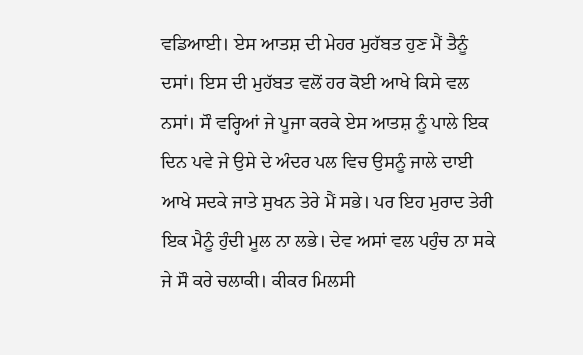ਵਡਿਆਈ। ਏਸ ਆਤਸ਼ ਦੀ ਮੇਹਰ ਮੁਹੱਬਤ ਹੁਣ ਮੈਂ ਤੈਨੂੰ ਦਸਾਂ। ਇਸ ਦੀ ਮੁਹੱਬਤ ਵਲੋਂ ਹਰ ਕੋਈ ਆਖੇ ਕਿਸੇ ਵਲ ਨਸਾਂ। ਸੌ ਵਰ੍ਹਿਆਂ ਜੇ ਪੂਜਾ ਕਰਕੇ ਏਸ ਆਤਸ਼ ਨੂੰ ਪਾਲੇ ਇਕ ਦਿਨ ਪਵੇ ਜੇ ਉਸੇ ਦੇ ਅੰਦਰ ਪਲ ਵਿਚ ਉਸਨੂੰ ਜਾਲੇ ਦਾਈ ਆਖੇ ਸਦਕੇ ਜਾਤੇ ਸੁਖਨ ਤੇਰੇ ਮੈਂ ਸਭੇ। ਪਰ ਇਹ ਮੁਰਾਦ ਤੇਰੀ ਇਕ ਮੈਨੂੰ ਹੁੰਦੀ ਮੂਲ ਨਾ ਲਭੇ। ਦੇਵ ਅਸਾਂ ਵਲ ਪਹੁੰਚ ਨਾ ਸਕੇ ਜੇ ਸੌ ਕਰੇ ਚਲਾਕੀ। ਕੀਕਰ ਮਿਲਸੀ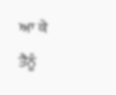ਆ ਕੇ ਤੈਨੂੰ